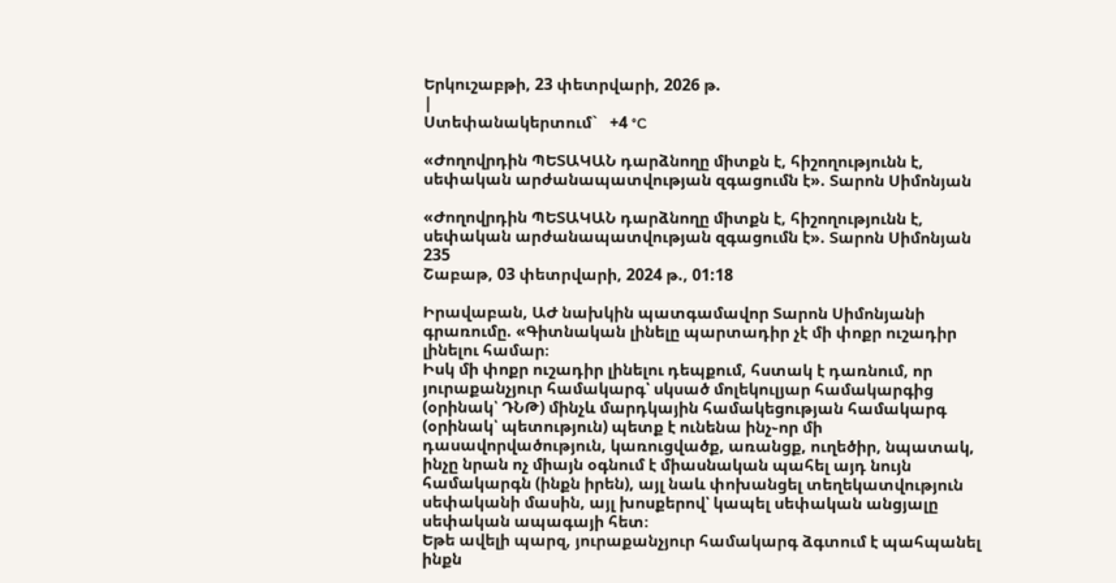Երկուշաբթի, 23 փետրվարի, 2026 թ.
|
Ստեփանակերտում`   +4 °C

«Ժողովրդին ՊԵՏԱԿԱՆ դարձնողը միտքն է, հիշողությունն է, սեփական արժանապատվության զգացումն է». Տարոն Սիմոնյան

«Ժողովրդին ՊԵՏԱԿԱՆ դարձնողը միտքն է, հիշողությունն է, սեփական արժանապատվության զգացումն է». Տարոն Սիմոնյան
235
Շաբաթ, 03 փետրվարի, 2024 թ., 01:18

Իրավաբան, ԱԺ նախկին պատգամավոր Տարոն Սիմոնյանի գրառումը. «Գիտնական լինելը պարտադիր չէ մի փոքր ուշադիր լինելու համար։
Իսկ մի փոքր ուշադիր լինելու դեպքում, հստակ է դառնում, որ յուրաքանչյուր համակարգ՝ սկսած մոլեկուլյար համակարգից (օրինակ՝ ԴՆԹ) մինչև մարդկային համակեցության համակարգ (օրինակ՝ պետություն) պետք է ունենա ինչ֊որ մի դասավորվածություն, կառուցվածք, առանցք, ուղեծիր, նպատակ, ինչը նրան ոչ միայն օգնում է միասնական պահել այդ նույն համակարգն (ինքն իրեն), այլ նաև փոխանցել տեղեկատվություն սեփականի մասին, այլ խոսքերով՝ կապել սեփական անցյալը սեփական ապագայի հետ։
Եթե ավելի պարզ, յուրաքանչյուր համակարգ ձգտում է պահպանել ինքն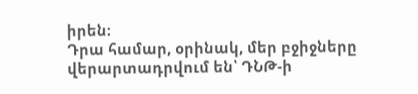իրեն։
Դրա համար, օրինակ, մեր բջիջները վերարտադրվում են՝ ԴՆԹ-ի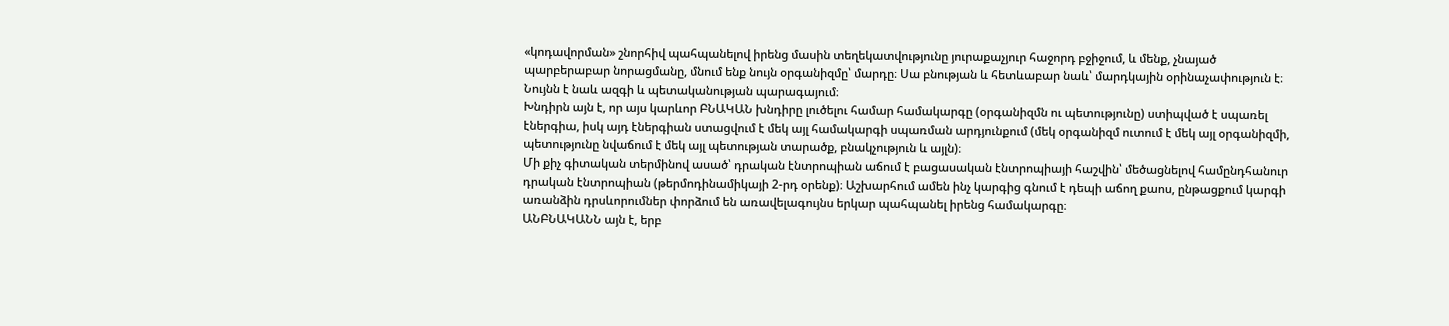«կոդավորման» շնորհիվ պահպանելով իրենց մասին տեղեկատվությունը յուրաքաչյուր հաջորդ բջիջում, և մենք, չնայած պարբերաբար նորացմանը, մնում ենք նույն օրգանիզմը՝ մարդը։ Սա բնության և հետևաբար նաև՝ մարդկային օրինաչափություն է։
Նույնն է նաև ազգի և պետականության պարագայում։
Խնդիրն այն է, որ այս կարևոր ԲՆԱԿԱՆ խնդիրը լուծելու համար համակարգը (օրգանիզմն ու պետությունը) ստիպված է սպառել էներգիա, իսկ այդ էներգիան ստացվում է մեկ այլ համակարգի սպառման արդյունքում (մեկ օրգանիզմ ուտում է մեկ այլ օրգանիզմի, պետությունը նվաճում է մեկ այլ պետության տարածք, բնակչություն և այլն)։
Մի քիչ գիտական տերմինով ասած՝ դրական էնտրոպիան աճում է բացասական էնտրոպիայի հաշվին՝ մեծացնելով համընդհանուր դրական էնտրոպիան (թերմոդինամիկայի 2-րդ օրենք)։ Աշխարհում ամեն ինչ կարգից գնում է դեպի աճող քաոս, ընթացքում կարգի առանձին դրսևորումներ փորձում են առավելագույնս երկար պահպանել իրենց համակարգը։
ԱՆԲՆԱԿԱՆՆ այն է, երբ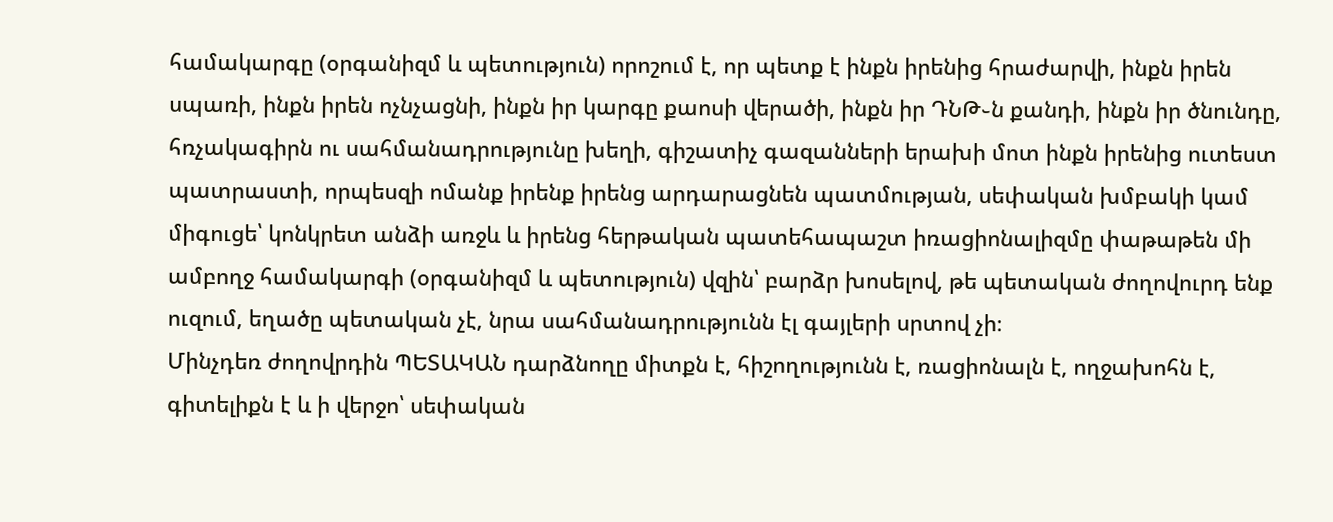համակարգը (օրգանիզմ և պետություն) որոշում է, որ պետք է ինքն իրենից հրաժարվի, ինքն իրեն սպառի, ինքն իրեն ոչնչացնի, ինքն իր կարգը քաոսի վերածի, ինքն իր ԴՆԹ֊ն քանդի, ինքն իր ծնունդը, հռչակագիրն ու սահմանադրությունը խեղի, գիշատիչ գազանների երախի մոտ ինքն իրենից ուտեստ պատրաստի, որպեսզի ոմանք իրենք իրենց արդարացնեն պատմության, սեփական խմբակի կամ միգուցե՝ կոնկրետ անձի առջև և իրենց հերթական պատեհապաշտ իռացիոնալիզմը փաթաթեն մի ամբողջ համակարգի (օրգանիզմ և պետություն) վզին՝ բարձր խոսելով, թե պետական ժողովուրդ ենք ուզում, եղածը պետական չէ, նրա սահմանադրությունն էլ գայլերի սրտով չի։
Մինչդեռ ժողովրդին ՊԵՏԱԿԱՆ դարձնողը միտքն է, հիշողությունն է, ռացիոնալն է, ողջախոհն է, գիտելիքն է և ի վերջո՝ սեփական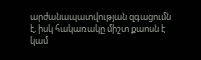արժանապատվության զգացումն է, իսկ հակառակը միշտ քաոսն է կամ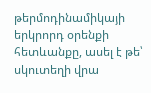թերմոդինամիկայի երկրորդ օրենքի հետևանքը, ասել է թե՝ սկուտեղի վրա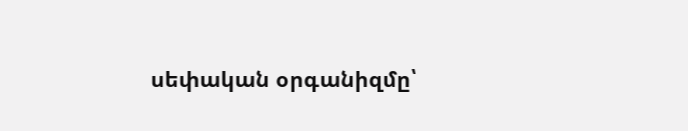սեփական օրգանիզմը՝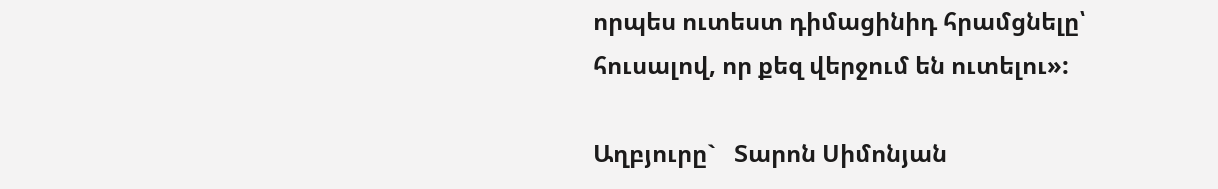որպես ուտեստ դիմացինիդ հրամցնելը՝ հուսալով, որ քեզ վերջում են ուտելու»:

Աղբյուրը`   Տարոն Սիմոնյան